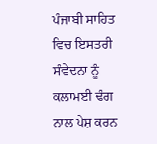ਪੰਜਾਬੀ ਸਾਹਿਤ ਵਿਚ ਇਸਤਰੀ ਸੰਵੇਦਨਾ ਨੂੰ ਕਲਾਮਈ ਢੰਗ ਨਾਲ ਪੇਸ਼ ਕਰਨ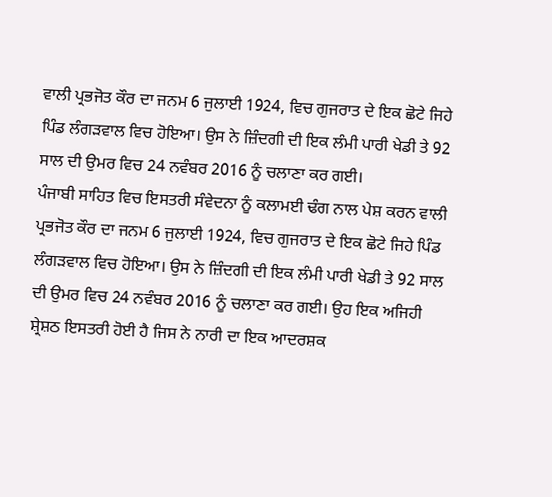ਵਾਲੀ ਪ੍ਰਭਜੋਤ ਕੌਰ ਦਾ ਜਨਮ 6 ਜੁਲਾਈ 1924, ਵਿਚ ਗੁਜਰਾਤ ਦੇ ਇਕ ਛੋਟੇ ਜਿਹੇ ਪਿੰਡ ਲੰਗੜਵਾਲ ਵਿਚ ਹੋਇਆ। ਉਸ ਨੇ ਜ਼ਿੰਦਗੀ ਦੀ ਇਕ ਲੰਮੀ ਪਾਰੀ ਖੇਡੀ ਤੇ 92 ਸਾਲ ਦੀ ਉਮਰ ਵਿਚ 24 ਨਵੰਬਰ 2016 ਨੂੰ ਚਲਾਣਾ ਕਰ ਗਈ।
ਪੰਜਾਬੀ ਸਾਹਿਤ ਵਿਚ ਇਸਤਰੀ ਸੰਵੇਦਨਾ ਨੂੰ ਕਲਾਮਈ ਢੰਗ ਨਾਲ ਪੇਸ਼ ਕਰਨ ਵਾਲੀ ਪ੍ਰਭਜੋਤ ਕੌਰ ਦਾ ਜਨਮ 6 ਜੁਲਾਈ 1924, ਵਿਚ ਗੁਜਰਾਤ ਦੇ ਇਕ ਛੋਟੇ ਜਿਹੇ ਪਿੰਡ ਲੰਗੜਵਾਲ ਵਿਚ ਹੋਇਆ। ਉਸ ਨੇ ਜ਼ਿੰਦਗੀ ਦੀ ਇਕ ਲੰਮੀ ਪਾਰੀ ਖੇਡੀ ਤੇ 92 ਸਾਲ ਦੀ ਉਮਰ ਵਿਚ 24 ਨਵੰਬਰ 2016 ਨੂੰ ਚਲਾਣਾ ਕਰ ਗਈ। ਉਹ ਇਕ ਅਜਿਹੀ ਸ਼੍ਰੇਸ਼ਠ ਇਸਤਰੀ ਹੋਈ ਹੈ ਜਿਸ ਨੇ ਨਾਰੀ ਦਾ ਇਕ ਆਦਰਸ਼ਕ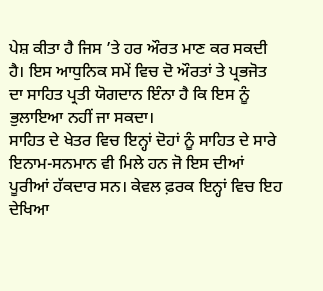ਪੇਸ਼ ਕੀਤਾ ਹੈ ਜਿਸ ’ਤੇ ਹਰ ਔਰਤ ਮਾਣ ਕਰ ਸਕਦੀ ਹੈ। ਇਸ ਆਧੁਨਿਕ ਸਮੇਂ ਵਿਚ ਦੋ ਔਰਤਾਂ ਤੇ ਪ੍ਰਭਜੋਤ ਦਾ ਸਾਹਿਤ ਪ੍ਰਤੀ ਯੋਗਦਾਨ ਇੰਨਾ ਹੈ ਕਿ ਇਸ ਨੂੰ ਭੁਲਾਇਆ ਨਹੀਂ ਜਾ ਸਕਦਾ।
ਸਾਹਿਤ ਦੇ ਖੇਤਰ ਵਿਚ ਇਨ੍ਹਾਂ ਦੋਹਾਂ ਨੂੰ ਸਾਹਿਤ ਦੇ ਸਾਰੇ ਇਨਾਮ-ਸਨਮਾਨ ਵੀ ਮਿਲੇ ਹਨ ਜੋ ਇਸ ਦੀਆਂ ਪੂਰੀਆਂ ਹੱਕਦਾਰ ਸਨ। ਕੇਵਲ ਫ਼ਰਕ ਇਨ੍ਹਾਂ ਵਿਚ ਇਹ ਦੇਖਿਆ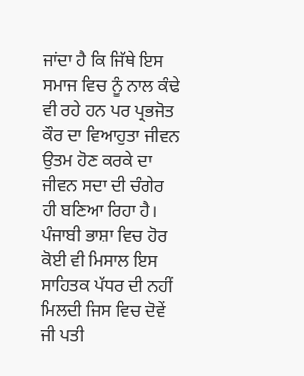ਜਾਂਦਾ ਹੈ ਕਿ ਜਿੱਥੇ ਇਸ ਸਮਾਜ ਵਿਚ ਨੂੰ ਨਾਲ ਕੰਢੇ ਵੀ ਰਹੇ ਹਨ ਪਰ ਪ੍ਰਭਜੋਤ ਕੌਰ ਦਾ ਵਿਆਹੁਤਾ ਜੀਵਨ ਉਤਮ ਹੋਣ ਕਰਕੇ ਦਾ ਜੀਵਨ ਸਦਾ ਦੀ ਚੰਗੇਰ ਹੀ ਬਣਿਆ ਰਿਹਾ ਹੈ। ਪੰਜਾਬੀ ਭਾਸ਼ਾ ਵਿਚ ਹੋਰ ਕੋਈ ਵੀ ਮਿਸਾਲ ਇਸ ਸਾਹਿਤਕ ਪੱਧਰ ਦੀ ਨਹੀਂ ਮਿਲਦੀ ਜਿਸ ਵਿਚ ਦੋਵੇਂ ਜੀ ਪਤੀ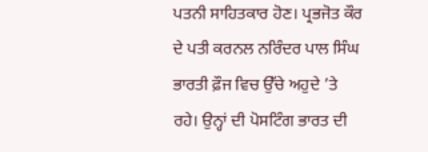ਪਤਨੀ ਸਾਹਿਤਕਾਰ ਹੋਣ। ਪ੍ਰਭਜੋਤ ਕੌਰ ਦੇ ਪਤੀ ਕਰਨਲ ਨਰਿੰਦਰ ਪਾਲ ਸਿੰਘ ਭਾਰਤੀ ਫ਼ੌਜ ਵਿਚ ਉੱਚੇ ਅਹੁਦੇ ’ਤੇ ਰਹੇ। ਉਨ੍ਹਾਂ ਦੀ ਪੋਸਟਿੰਗ ਭਾਰਤ ਦੀ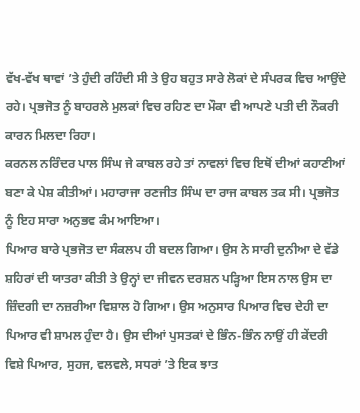ਵੱਖ-ਵੱਖ ਥਾਵਾਂ ’ਤੇ ਹੁੰਦੀ ਰਹਿੰਦੀ ਸੀ ਤੇ ਉਹ ਬਹੁਤ ਸਾਰੇ ਲੋਕਾਂ ਦੇ ਸੰਪਰਕ ਵਿਚ ਆਉਂਦੇ ਰਹੇ। ਪ੍ਰਭਜੋਤ ਨੂੰ ਬਾਹਰਲੇ ਮੁਲਕਾਂ ਵਿਚ ਰਹਿਣ ਦਾ ਮੌਕਾ ਵੀ ਆਪਣੇ ਪਤੀ ਦੀ ਨੌਕਰੀ ਕਾਰਨ ਮਿਲਦਾ ਰਿਹਾ।
ਕਰਨਲ ਨਰਿੰਦਰ ਪਾਲ ਸਿੰਘ ਜੇ ਕਾਬਲ ਰਹੇ ਤਾਂ ਨਾਵਲਾਂ ਵਿਚ ਇਥੋਂ ਦੀਆਂ ਕਹਾਣੀਆਂ ਬਣਾ ਕੇ ਪੇਸ਼ ਕੀਤੀਆਂ। ਮਹਾਰਾਜਾ ਰਣਜੀਤ ਸਿੰਘ ਦਾ ਰਾਜ ਕਾਬਲ ਤਕ ਸੀ। ਪ੍ਰਭਜੋਤ ਨੂੰ ਇਹ ਸਾਰਾ ਅਨੁਭਵ ਕੰਮ ਆਇਆ।
ਪਿਆਰ ਬਾਰੇ ਪ੍ਰਭਜੋਤ ਦਾ ਸੰਕਲਪ ਹੀ ਬਦਲ ਗਿਆ। ਉਸ ਨੇ ਸਾਰੀ ਦੁਨੀਆ ਦੇ ਵੱਡੇ ਸ਼ਹਿਰਾਂ ਦੀ ਯਾਤਰਾ ਕੀਤੀ ਤੇ ਉਨ੍ਹਾਂ ਦਾ ਜੀਵਨ ਦਰਸ਼ਨ ਪੜ੍ਹਿਆ ਇਸ ਨਾਲ ਉਸ ਦਾ ਜ਼ਿੰਦਗੀ ਦਾ ਨਜ਼ਰੀਆ ਵਿਸ਼ਾਲ ਹੋ ਗਿਆ। ਉਸ ਅਨੁਸਾਰ ਪਿਆਰ ਵਿਚ ਦੇਹੀ ਦਾ ਪਿਆਰ ਵੀ ਸ਼ਾਮਲ ਹੁੰਦਾ ਹੈ। ਉਸ ਦੀਆਂ ਪੁਸਤਕਾਂ ਦੇ ਭਿੰਨ-ਭਿੰਨ ਨਾਉਂ ਹੀ ਕੇਂਦਰੀ ਵਿਸ਼ੇ ਪਿਆਰ, ਸੁਹਜ, ਵਲਵਲੇ, ਸਧਰਾਂ ’ਤੇ ਇਕ ਝਾਤ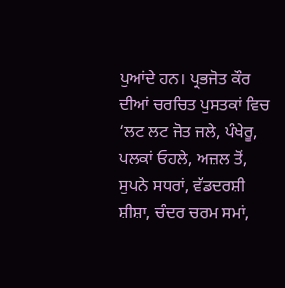ਪੁਆਂਦੇ ਹਨ। ਪ੍ਰਭਜੋਤ ਕੌਰ ਦੀਆਂ ਚਰਚਿਤ ਪੁਸਤਕਾਂ ਵਿਚ ‘ਲਟ ਲਟ ਜੋਤ ਜਲੇ, ਪੰਖੇਰੂ, ਪਲਕਾਂ ਓਹਲੇ, ਅਜ਼ਲ ਤੋਂ, ਸੁਪਨੇ ਸਧਰਾਂ, ਵੱਡਦਰਸ਼ੀ ਸ਼ੀਸ਼ਾ, ਚੰਦਰ ਚਰਮ ਸਮਾਂ,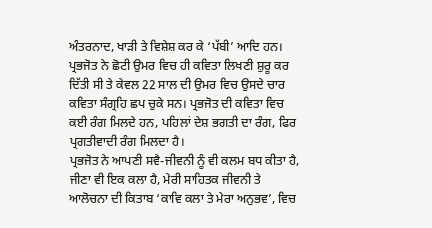ਅੰਤਰਨਾਦ, ਖਾੜੀ ਤੇ ਵਿਸ਼ੇਸ਼ ਕਰ ਕੇ ‘ਪੱਬੀ’ ਆਦਿ ਹਨ। ਪ੍ਰਭਜੋਤ ਨੇ ਛੋਟੀ ਉਮਰ ਵਿਚ ਹੀ ਕਵਿਤਾ ਲਿਖਣੀ ਸ਼ੁਰੂ ਕਰ ਦਿੱਤੀ ਸੀ ਤੇ ਕੇਵਲ 22 ਸਾਲ ਦੀ ਉਮਰ ਵਿਚ ਉਸਦੇ ਚਾਰ ਕਵਿਤਾ ਸੰਗ੍ਰਹਿ ਛਪ ਚੁਕੇ ਸਨ। ਪ੍ਰਭਜੋਤ ਦੀ ਕਵਿਤਾ ਵਿਚ ਕਈ ਰੰਗ ਮਿਲਦੇ ਹਨ, ਪਹਿਲਾਂ ਦੇਸ਼ ਭਗਤੀ ਦਾ ਰੰਗ, ਫਿਰ ਪ੍ਰਗਤੀਵਾਦੀ ਰੰਗ ਮਿਲਦਾ ਹੈ।
ਪ੍ਰਭਜੋਤ ਨੇ ਆਪਣੀ ਸਵੈ-ਜੀਵਨੀ ਨੂੰ ਵੀ ਕਲਮ ਬਧ ਕੀਤਾ ਹੈ, ਜੀਣਾ ਵੀ ਇਕ ਕਲਾ ਹੈ, ਮੇਰੀ ਸਾਹਿਤਕ ਜੀਵਨੀ ਤੇ ਆਲੋਚਨਾ ਦੀ ਕਿਤਾਬ ‘ਕਾਵਿ ਕਲਾ ਤੇ ਮੇਰਾ ਅਨੁਭਵ’, ਵਿਚ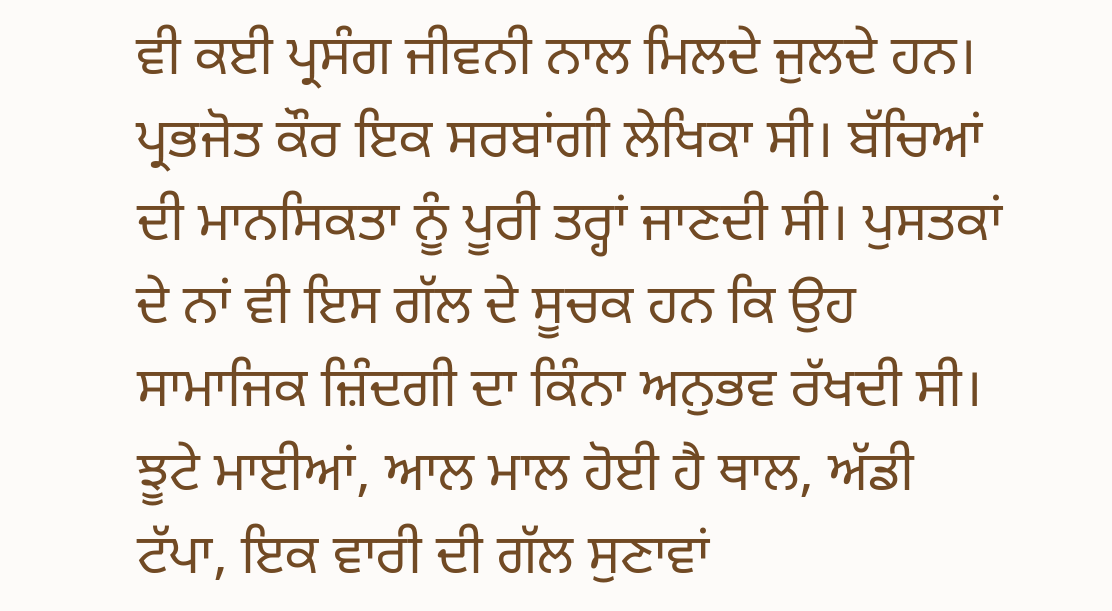ਵੀ ਕਈ ਪ੍ਰਸੰਗ ਜੀਵਨੀ ਨਾਲ ਮਿਲਦੇ ਜੁਲਦੇ ਹਨ।
ਪ੍ਰਭਜੋਤ ਕੌਰ ਇਕ ਸਰਬਾਂਗੀ ਲੇਖਿਕਾ ਸੀ। ਬੱਚਿਆਂ ਦੀ ਮਾਨਸਿਕਤਾ ਨੂੰ ਪੂਰੀ ਤਰ੍ਹਾਂ ਜਾਣਦੀ ਸੀ। ਪੁਸਤਕਾਂ ਦੇ ਨਾਂ ਵੀ ਇਸ ਗੱਲ ਦੇ ਸੂਚਕ ਹਨ ਕਿ ਉਹ ਸਾਮਾਜਿਕ ਜ਼ਿੰਦਗੀ ਦਾ ਕਿੰਨਾ ਅਨੁਭਵ ਰੱਖਦੀ ਸੀ। ਝੂਟੇ ਮਾਈਆਂ, ਆਲ ਮਾਲ ਹੋਈ ਹੈ ਥਾਲ, ਅੱਡੀ ਟੱਪਾ, ਇਕ ਵਾਰੀ ਦੀ ਗੱਲ ਸੁਣਾਵਾਂ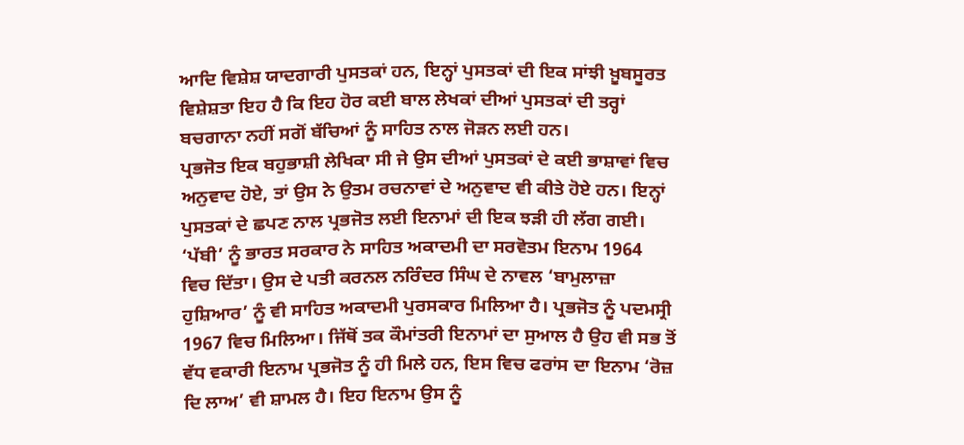ਆਦਿ ਵਿਸ਼ੇਸ਼ ਯਾਦਗਾਰੀ ਪੁਸਤਕਾਂ ਹਨ, ਇਨ੍ਹਾਂ ਪੁਸਤਕਾਂ ਦੀ ਇਕ ਸਾਂਝੀ ਖ਼ੂਬਸੂਰਤ ਵਿਸ਼ੇਸ਼ਤਾ ਇਹ ਹੈ ਕਿ ਇਹ ਹੋਰ ਕਈ ਬਾਲ ਲੇਖਕਾਂ ਦੀਆਂ ਪੁਸਤਕਾਂ ਦੀ ਤਰ੍ਹਾਂ ਬਚਗਾਨਾ ਨਹੀਂ ਸਗੋਂ ਬੱਚਿਆਂ ਨੂੰ ਸਾਹਿਤ ਨਾਲ ਜੋੜਨ ਲਈ ਹਨ।
ਪ੍ਰਭਜੋਤ ਇਕ ਬਹੁਭਾਸ਼ੀ ਲੇਖਿਕਾ ਸੀ ਜੇ ਉਸ ਦੀਆਂ ਪੁਸਤਕਾਂ ਦੇ ਕਈ ਭਾਸ਼ਾਵਾਂ ਵਿਚ ਅਨੁਵਾਦ ਹੋਏ, ਤਾਂ ਉਸ ਨੇ ਉਤਮ ਰਚਨਾਵਾਂ ਦੇ ਅਨੁਵਾਦ ਵੀ ਕੀਤੇ ਹੋਏ ਹਨ। ਇਨ੍ਹਾਂ ਪੁਸਤਕਾਂ ਦੇ ਛਪਣ ਨਾਲ ਪ੍ਰਭਜੋਤ ਲਈ ਇਨਾਮਾਂ ਦੀ ਇਕ ਝੜੀ ਹੀ ਲੱਗ ਗਈ। ‘ਪੱਬੀ’ ਨੂੰ ਭਾਰਤ ਸਰਕਾਰ ਨੇ ਸਾਹਿਤ ਅਕਾਦਮੀ ਦਾ ਸਰਵੋਤਮ ਇਨਾਮ 1964 ਵਿਚ ਦਿੱਤਾ। ਉਸ ਦੇ ਪਤੀ ਕਰਨਲ ਨਰਿੰਦਰ ਸਿੰਘ ਦੇ ਨਾਵਲ ‘ਬਾਮੁਲਾਜ਼ਾ ਹੁਸ਼ਿਆਰ’ ਨੂੰ ਵੀ ਸਾਹਿਤ ਅਕਾਦਮੀ ਪੁਰਸਕਾਰ ਮਿਲਿਆ ਹੈ। ਪ੍ਰਭਜੋਤ ਨੂੰ ਪਦਮਸ੍ਰੀ 1967 ਵਿਚ ਮਿਲਿਆ। ਜਿੱਥੋਂ ਤਕ ਕੌਮਾਂਤਰੀ ਇਨਾਮਾਂ ਦਾ ਸੁਆਲ ਹੈ ਉਹ ਵੀ ਸਭ ਤੋਂ ਵੱਧ ਵਕਾਰੀ ਇਨਾਮ ਪ੍ਰਭਜੋਤ ਨੂੰ ਹੀ ਮਿਲੇ ਹਨ, ਇਸ ਵਿਚ ਫਰਾਂਸ ਦਾ ਇਨਾਮ ‘ਰੋਜ਼ ਦਿ ਲਾਅ’ ਵੀ ਸ਼ਾਮਲ ਹੈ। ਇਹ ਇਨਾਮ ਉਸ ਨੂੰ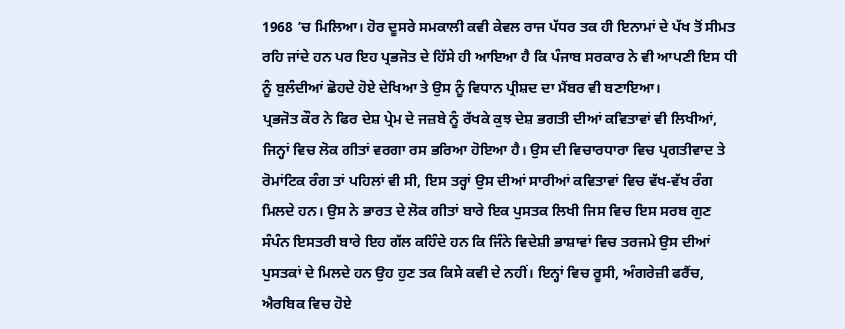1968 ’ਚ ਮਿਲਿਆ। ਹੋਰ ਦੂਸਰੇ ਸਮਕਾਲੀ ਕਵੀ ਕੇਵਲ ਰਾਜ ਪੱਧਰ ਤਕ ਹੀ ਇਨਾਮਾਂ ਦੇ ਪੱਖ ਤੋਂ ਸੀਮਤ ਰਹਿ ਜਾਂਦੇ ਹਨ ਪਰ ਇਹ ਪ੍ਰਭਜੋਤ ਦੇ ਹਿੱਸੇ ਹੀ ਆਇਆ ਹੈ ਕਿ ਪੰਜਾਬ ਸਰਕਾਰ ਨੇ ਵੀ ਆਪਣੀ ਇਸ ਧੀ ਨੂੰ ਬੁਲੰਦੀਆਂ ਛੋਹਦੇ ਹੋਏ ਦੇਖਿਆ ਤੇ ਉਸ ਨੂੰ ਵਿਧਾਨ ਪ੍ਰੀਸ਼ਦ ਦਾ ਮੈਂਬਰ ਵੀ ਬਣਾਇਆ।
ਪ੍ਰਭਜੋਤ ਕੌਰ ਨੇ ਫਿਰ ਦੇਸ਼ ਪ੍ਰੇਮ ਦੇ ਜਜ਼ਬੇ ਨੂੰ ਰੱਖਕੇ ਕੁਝ ਦੇਸ਼ ਭਗਤੀ ਦੀਆਂ ਕਵਿਤਾਵਾਂ ਵੀ ਲਿਖੀਆਂ, ਜਿਨ੍ਹਾਂ ਵਿਚ ਲੋਕ ਗੀਤਾਂ ਵਰਗਾ ਰਸ ਭਰਿਆ ਹੋਇਆ ਹੈ। ਉਸ ਦੀ ਵਿਚਾਰਧਾਰਾ ਵਿਚ ਪ੍ਰਗਤੀਵਾਦ ਤੇ ਰੋਮਾਂਟਿਕ ਰੰਗ ਤਾਂ ਪਹਿਲਾਂ ਵੀ ਸੀ, ਇਸ ਤਰ੍ਹਾਂ ਉਸ ਦੀਆਂ ਸਾਰੀਆਂ ਕਵਿਤਾਵਾਂ ਵਿਚ ਵੱਖ-ਵੱਖ ਰੰਗ ਮਿਲਦੇ ਹਨ। ਉਸ ਨੇ ਭਾਰਤ ਦੇ ਲੋਕ ਗੀਤਾਂ ਬਾਰੇ ਇਕ ਪੁਸਤਕ ਲਿਖੀ ਜਿਸ ਵਿਚ ਇਸ ਸਰਬ ਗੁਣ ਸੰਪੰਨ ਇਸਤਰੀ ਬਾਰੇ ਇਹ ਗੱਲ ਕਹਿੰਦੇ ਹਨ ਕਿ ਜਿੰਨੇ ਵਿਦੇਸ਼ੀ ਭਾਸ਼ਾਵਾਂ ਵਿਚ ਤਰਜਮੇ ਉਸ ਦੀਆਂ ਪੁਸਤਕਾਂ ਦੇ ਮਿਲਦੇ ਹਨ ਉਹ ਹੁਣ ਤਕ ਕਿਸੇ ਕਵੀ ਦੇ ਨਹੀਂ। ਇਨ੍ਹਾਂ ਵਿਚ ਰੂਸੀ, ਅੰਗਰੇਜ਼ੀ ਫਰੈਂਚ, ਐਰਬਿਕ ਵਿਚ ਹੋਏ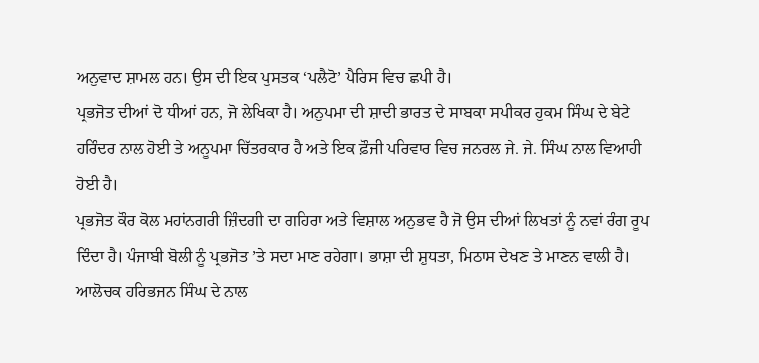ਅਨੁਵਾਦ ਸ਼ਾਮਲ ਹਨ। ਉਸ ਦੀ ਇਕ ਪੁਸਤਕ ‘ਪਲੈਟੋ’ ਪੈਰਿਸ ਵਿਚ ਛਪੀ ਹੈ।
ਪ੍ਰਭਜੋਤ ਦੀਆਂ ਦੋ ਧੀਆਂ ਹਨ, ਜੋ ਲੇਖਿਕਾ ਹੈ। ਅਨੁਪਮਾ ਦੀ ਸ਼ਾਦੀ ਭਾਰਤ ਦੇ ਸਾਬਕਾ ਸਪੀਕਰ ਹੁਕਮ ਸਿੰਘ ਦੇ ਬੇਟੇ ਹਰਿੰਦਰ ਨਾਲ ਹੋਈ ਤੇ ਅਨੂਪਮਾ ਚਿੱਤਰਕਾਰ ਹੈ ਅਤੇ ਇਕ ਫ਼ੌਜੀ ਪਰਿਵਾਰ ਵਿਚ ਜਨਰਲ ਜੇ. ਜੇ. ਸਿੰਘ ਨਾਲ ਵਿਆਹੀ ਹੋਈ ਹੈ।
ਪ੍ਰਭਜੋਤ ਕੌਰ ਕੋਲ ਮਹਾਂਨਗਰੀ ਜ਼ਿੰਦਗੀ ਦਾ ਗਹਿਰਾ ਅਤੇ ਵਿਸ਼ਾਲ ਅਨੁਭਵ ਹੈ ਜੋ ਉਸ ਦੀਆਂ ਲਿਖਤਾਂ ਨੂੰ ਨਵਾਂ ਰੰਗ ਰੂਪ ਦਿੰਦਾ ਹੈ। ਪੰਜਾਬੀ ਬੋਲੀ ਨੂੰ ਪ੍ਰਭਜੋਤ ’ਤੇ ਸਦਾ ਮਾਣ ਰਹੇਗਾ। ਭਾਸ਼ਾ ਦੀ ਸ਼ੁਧਤਾ, ਮਿਠਾਸ ਦੇਖਣ ਤੇ ਮਾਣਨ ਵਾਲੀ ਹੈ। ਆਲੋਚਕ ਹਰਿਭਜਨ ਸਿੰਘ ਦੇ ਨਾਲ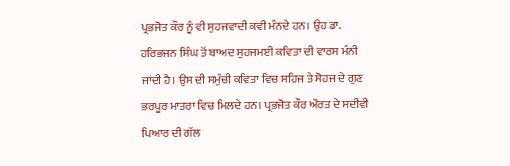ਪ੍ਰਭਜੋਤ ਕੌਰ ਨੂੰ ਵੀ ਸੁਹਜਵਾਦੀ ਕਵੀ ਮੰਨਦੇ ਹਨ। ਉਹ ਡਾ. ਹਰਿਭਜਨ ਸਿੰਘ ਤੋਂ ਬਾਅਦ ਸੁਹਜਮਈ ਕਵਿਤਾ ਦੀ ਵਾਰਸ ਮੰਨੀ ਜਾਂਦੀ ਹੈ। ਉਸ ਦੀ ਸਮੁੱਚੀ ਕਵਿਤਾ ਵਿਚ ਸਹਿਜ ਤੇ ਸੋਹਜ ਦੇ ਗੁਣ ਭਰਪੂਰ ਮਾਤਰਾ ਵਿਚ ਮਿਲਦੇ ਹਨ। ਪ੍ਰਭਜੋਤ ਕੌਰ ਔਰਤ ਦੇ ਸਦੀਵੀ ਪਿਆਰ ਦੀ ਗੱਲ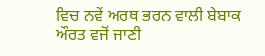ਵਿਚ ਨਵੇਂ ਅਰਥ ਭਰਨ ਵਾਲੀ ਬੇਬਾਕ ਔਰਤ ਵਜੋਂ ਜਾਣੀ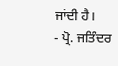ਜਾਂਦੀ ਹੈ।
- ਪ੍ਰੋ. ਜਤਿੰਦਰ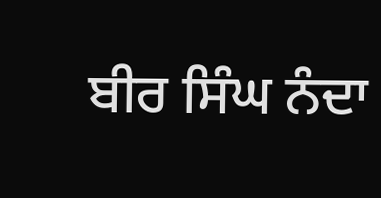ਬੀਰ ਸਿੰਘ ਨੰਦਾ